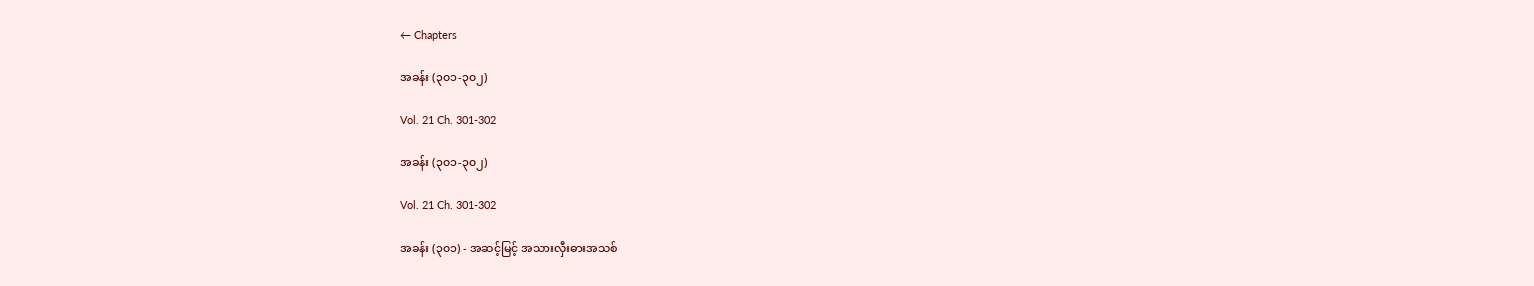← Chapters

အခန်း (၃၀၁-၃၀၂)

Vol. 21 Ch. 301-302

အခန်း (၃၀၁-၃၀၂)

Vol. 21 Ch. 301-302

အခန်း (၃၀၁) - အဆင့်မြင့် အသားလှီးဓားအသစ်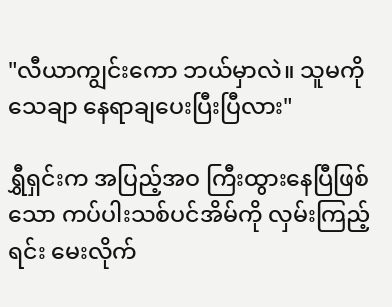"လီယာကျွင်းကော ဘယ်မှာလဲ။ သူမကို သေချာ နေရာချပေးပြီးပြီလား"

ရွှီရှင်းက အပြည့်အဝ ကြီးထွားနေပြီဖြစ်သော ကပ်ပါးသစ်ပင်အိမ်ကို လှမ်းကြည့်ရင်း မေးလိုက်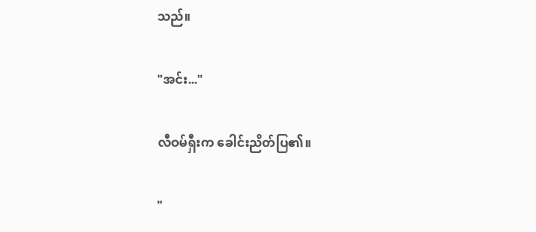သည်။

"အင်း..."

လီဝမ်ရှီးက ခေါင်းညိတ်ပြ၏။

"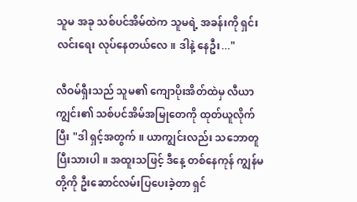သူမ အခု သစ်ပင်အိမ်ထဲက သူမရဲ့ အခန်းကို ရှင်းလင်းရေး လုပ်နေတယ်လေ။ ဒါနဲ့ နေဦး..."

လီဝမ်ရှီးသည် သူမ၏ ကျောပိုးအိတ်ထဲမှ လီယာကျွင်း၏ သစ်ပင်အိမ်အမြုတေကို ထုတ်ယူလိုက်ပြီး "ဒါ ရှင့်အတွက်။ ယာကျွင်းလည်း သဘောတူပြီးသားပါ။ အထူးသဖြင့် ဒီနေ့ တစ်နေကုန် ကျွန်မတို့ကို ဦးဆောင်လမ်းပြပေးခဲ့တာ ရှင်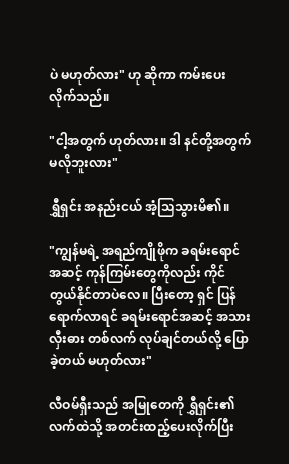ပဲ မဟုတ်လား" ဟု ဆိုကာ ကမ်းပေးလိုက်သည်။

"ငါ့အတွက် ဟုတ်လား။ ဒါ နင်တို့အတွက် မလိုဘူးလား"

ရွှီရှင်း အနည်းငယ် အံ့သြသွားမိ၏။

"ကျွန်မရဲ့ အရည်ကျိုဖိုက ခရမ်းရောင်အဆင့် ကုန်ကြမ်းတွေကိုလည်း ကိုင်တွယ်နိုင်တာပဲလေ။ ပြီးတော့ ရှင် ပြန်ရောက်လာရင် ခရမ်းရောင်အဆင့် အသားလှီးဓား တစ်လက် လုပ်ချင်တယ်လို့ ပြောခဲ့တယ် မဟုတ်လား"

လီဝမ်ရှီးသည် အမြုတေကို ရွှီရှင်း၏ လက်ထဲသို့ အတင်းထည့်ပေးလိုက်ပြီး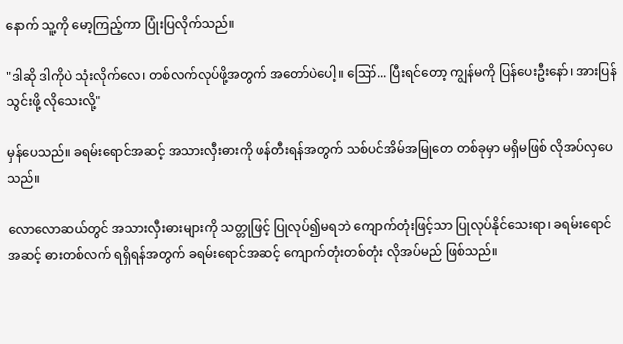နောက် သူ့ကို မော့ကြည့်ကာ ပြုံးပြလိုက်သည်။

"ဒါဆို ဒါကိုပဲ သုံးလိုက်လေ၊ တစ်လက်လုပ်ဖို့အတွက် အတော်ပဲပေါ့။ ဪ... ပြီးရင်တော့ ကျွန်မကို ပြန်ပေးဦးနော်၊ အားပြန်သွင်းဖို့ လိုသေးလို့"

မှန်ပေသည်။ ခရမ်းရောင်အဆင့် အသားလှီးဓားကို ဖန်တီးရန်အတွက် သစ်ပင်အိမ်အမြုတေ တစ်ခုမှာ မရှိမဖြစ် လိုအပ်လှပေသည်။

လောလောဆယ်တွင် အသားလှီးဓားများကို သတ္တုဖြင့် ပြုလုပ်၍မရဘဲ ကျောက်တုံးဖြင့်သာ ပြုလုပ်နိုင်သေးရာ၊ ခရမ်းရောင်အဆင့် ဓားတစ်လက် ရရှိရန်အတွက် ခရမ်းရောင်အဆင့် ကျောက်တုံးတစ်တုံး လိုအပ်မည် ဖြစ်သည်။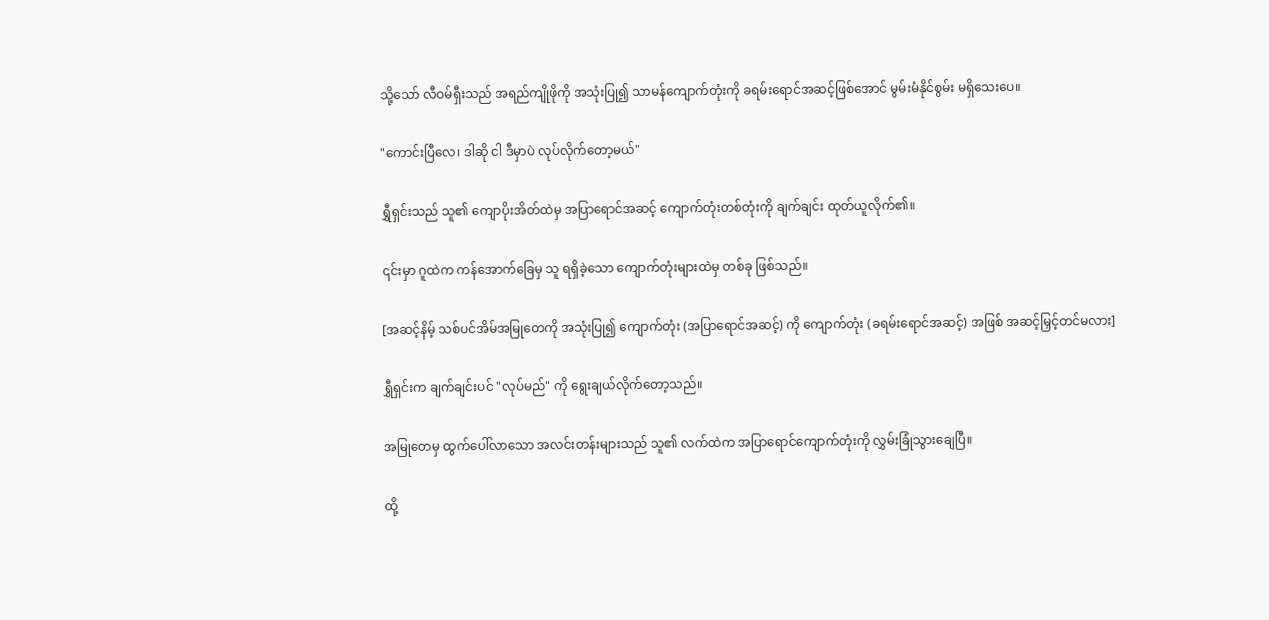သို့သော် လီဝမ်ရှီးသည် အရည်ကျိုဖိုကို အသုံးပြု၍ သာမန်ကျောက်တုံးကို ခရမ်းရောင်အဆင့်ဖြစ်အောင် မွမ်းမံနိုင်စွမ်း မရှိသေးပေ။

"ကောင်းပြီလေ၊ ဒါဆို ငါ ဒီမှာပဲ လုပ်လိုက်တော့မယ်"

ရွှီရှင်းသည် သူ၏ ကျောပိုးအိတ်ထဲမှ အပြာရောင်အဆင့် ကျောက်တုံးတစ်တုံးကို ချက်ချင်း ထုတ်ယူလိုက်၏။

၎င်းမှာ ဂူထဲက ကန်အောက်ခြေမှ သူ ရရှိခဲ့သော ကျောက်တုံးများထဲမှ တစ်ခု ဖြစ်သည်။

[အဆင့်နိမ့် သစ်ပင်အိမ်အမြုတေကို အသုံးပြု၍ ကျောက်တုံး (အပြာရောင်အဆင့်) ကို ကျောက်တုံး (ခရမ်းရောင်အဆင့်) အဖြစ် အဆင့်မြှင့်တင်မလား]

ရွှီရှင်းက ချက်ချင်းပင် "လုပ်မည်" ကို ရွေးချယ်လိုက်တော့သည်။

အမြုတေမှ ထွက်ပေါ်လာသော အလင်းတန်းများသည် သူ၏ လက်ထဲက အပြာရောင်ကျောက်တုံးကို လွှမ်းခြုံသွားချေပြီ။

ထို့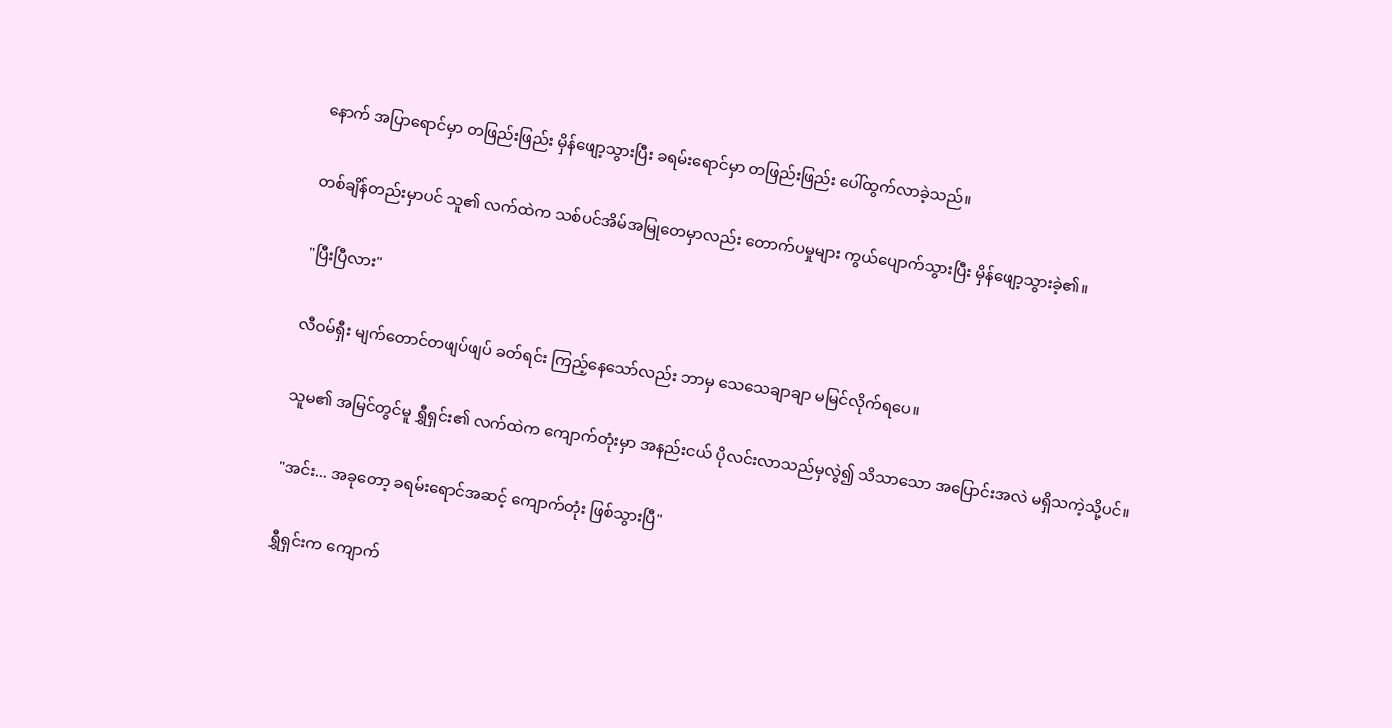နောက် အပြာရောင်မှာ တဖြည်းဖြည်း မှိန်ဖျော့သွားပြီး ခရမ်းရောင်မှာ တဖြည်းဖြည်း ပေါ်ထွက်လာခဲ့သည်။

တစ်ချိန်တည်းမှာပင် သူ၏ လက်ထဲက သစ်ပင်အိမ်အမြုတေမှာလည်း တောက်ပမှုများ ကွယ်ပျောက်သွားပြီး မှိန်ဖျော့သွားခဲ့၏။

"ပြီးပြီလား"

လီဝမ်ရှီး မျက်တောင်တဖျပ်ဖျပ် ခတ်ရင်း ကြည့်နေသော်လည်း ဘာမှ သေသေချာချာ မမြင်လိုက်ရပေ။

သူမ၏ အမြင်တွင်မူ ရွှီရှင်း၏ လက်ထဲက ကျောက်တုံးမှာ အနည်းငယ် ပိုလင်းလာသည်မှလွဲ၍ သိသာသော အပြောင်းအလဲ မရှိသကဲ့သို့ပင်။

"အင်း... အခုတော့ ခရမ်းရောင်အဆင့် ကျောက်တုံး ဖြစ်သွားပြီ"

ရွှီရှင်းက ကျောက်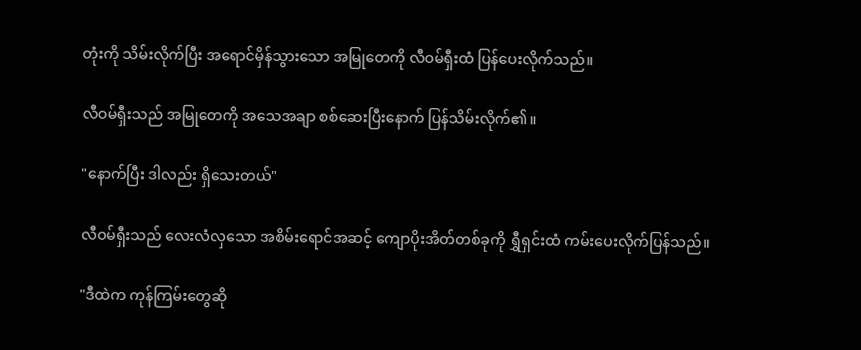တုံးကို သိမ်းလိုက်ပြီး အရောင်မှိန်သွားသော အမြုတေကို လီဝမ်ရှီးထံ ပြန်ပေးလိုက်သည်။

လီဝမ်ရှီးသည် အမြုတေကို အသေအချာ စစ်ဆေးပြီးနောက် ပြန်သိမ်းလိုက်၏။

"နောက်ပြီး ဒါလည်း ရှိသေးတယ်"

လီဝမ်ရှီးသည် လေးလံလှသော အစိမ်းရောင်အဆင့် ကျောပိုးအိတ်တစ်ခုကို ရွှီရှင်းထံ ကမ်းပေးလိုက်ပြန်သည်။

"ဒီထဲက ကုန်ကြမ်းတွေဆို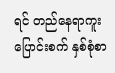ရင် တည်နေရာကူးပြောင်းစက် နှစ်စုံစာ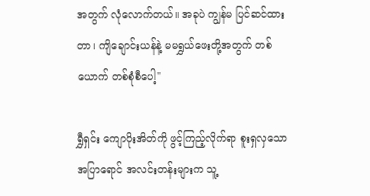အတွက် လုံလောက်တယ်။ အခုပဲ ကျွန်မ ပြင်ဆင်ထားတာ၊ ကျိချောင်းယန်နဲ့ မမရွှယ်ဖေးတို့အတွက် တစ်ယောက် တစ်စုံစီပေါ့"

ရွှီရှင်း ကျောပိုးအိတ်ကို ဖွင့်ကြည့်လိုက်ရာ စူးရှလှသော အပြာရောင် အလင်းတန်းများက သူ့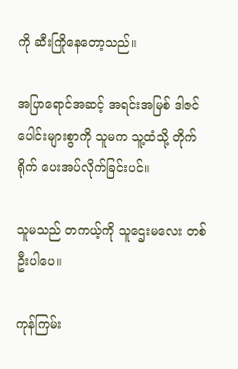ကို ဆီးကြိုနေတော့သည်။

အပြာရောင်အဆင့် အရင်းအမြစ် ဒါဇင်ပေါင်းများစွာကို သူမက သူ့ထံသို့ တိုက်ရိုက် ပေးအပ်လိုက်ခြင်းပင်။

သူမသည် တကယ့်ကို သူဌေးမလေး တစ်ဦးပါပေ။

ကုန်ကြမ်း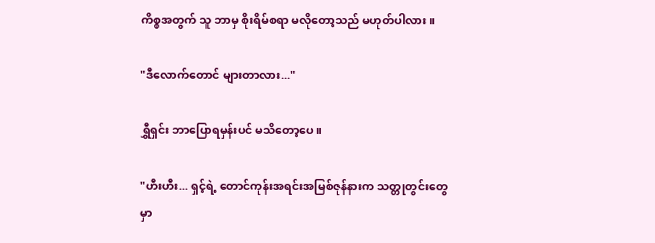ကိစ္စအတွက် သူ ဘာမှ စိုးရိမ်စရာ မလိုတော့သည် မဟုတ်ပါလား။

"ဒီလောက်တောင် များတာလား..."

ရွှီရှင်း ဘာပြောရမှန်းပင် မသိတော့ပေ။

"ဟီးဟီး... ရှင့်ရဲ့ တောင်ကုန်းအရင်းအမြစ်ဇုန်နားက သတ္တုတွင်းတွေမှာ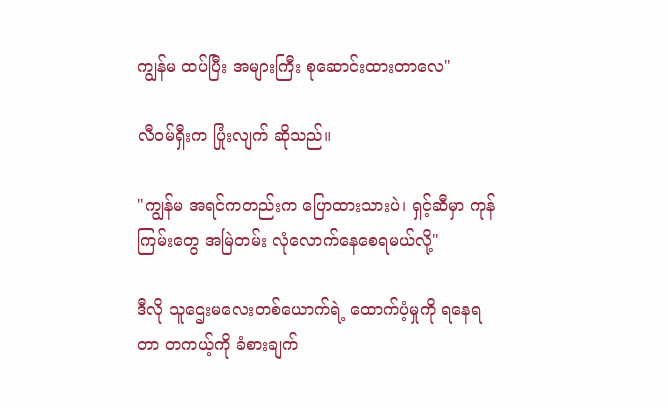ကျွန်မ ထပ်ပြီး အများကြီး စုဆောင်းထားတာလေ"

လီဝမ်ရှီးက ပြုံးလျက် ဆိုသည်။

"ကျွန်မ အရင်ကတည်းက ပြောထားသားပဲ၊ ရှင့်ဆီမှာ ကုန်ကြမ်းတွေ အမြဲတမ်း လုံလောက်နေစေရမယ်လို့"

ဒီလို သူဌေးမလေးတစ်ယောက်ရဲ့ ထောက်ပံ့မှုကို ရနေရတာ တကယ့်ကို ခံစားချက်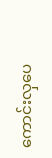ကောင်းလှပေ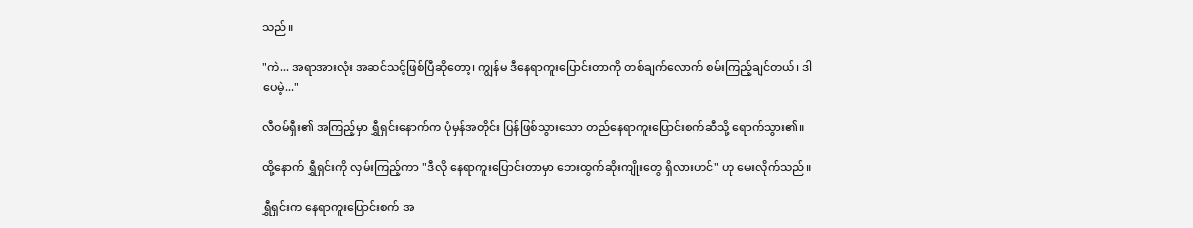သည်။

"ကဲ... အရာအားလုံး အဆင်သင့်ဖြစ်ပြီဆိုတော့၊ ကျွန်မ ဒီနေရာကူးပြောင်းတာကို တစ်ချက်လောက် စမ်းကြည့်ချင်တယ်၊ ဒါပေမဲ့..."

လီဝမ်ရှီး၏ အကြည့်မှာ ရွှီရှင်းနောက်က ပုံမှန်အတိုင်း ပြန်ဖြစ်သွားသော တည်နေရာကူးပြောင်းစက်ဆီသို့ ရောက်သွား၏။

ထို့နောက် ရွှီရှင်းကို လှမ်းကြည့်ကာ "ဒီလို နေရာကူးပြောင်းတာမှာ ဘေးထွက်ဆိုးကျိုးတွေ ရှိလားဟင်" ဟု မေးလိုက်သည်။

ရွှီရှင်းက နေရာကူးပြောင်းစက် အ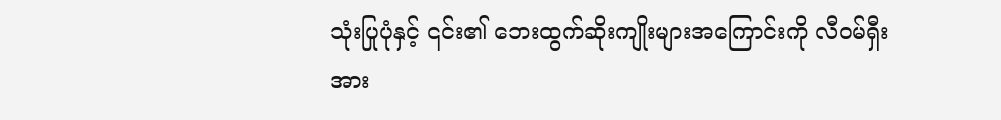သုံးပြုပုံနှင့် ၎င်း၏ ဘေးထွက်ဆိုးကျိုးများအကြောင်းကို လီဝမ်ရှီးအား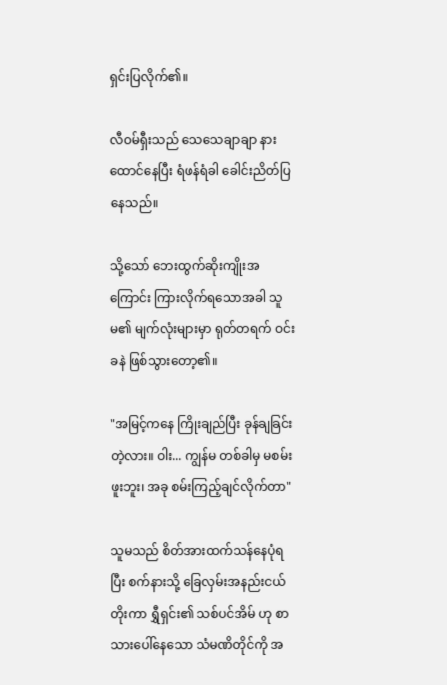ရှင်းပြလိုက်၏။

လီဝမ်ရှီးသည် သေသေချာချာ နားထောင်နေပြီး ရံဖန်ရံခါ ခေါင်းညိတ်ပြနေသည်။

သို့သော် ဘေးထွက်ဆိုးကျိုးအကြောင်း ကြားလိုက်ရသောအခါ သူမ၏ မျက်လုံးများမှာ ရုတ်တရက် ဝင်းခနဲ ဖြစ်သွားတော့၏။

"အမြင့်ကနေ ကြိုးချည်ပြီး ခုန်ချခြင်း တဲ့လား။ ဝါး... ကျွန်မ တစ်ခါမှ မစမ်းဖူးဘူး၊ အခု စမ်းကြည့်ချင်လိုက်တာ"

သူမသည် စိတ်အားထက်သန်နေပုံရပြီး စက်နားသို့ ခြေလှမ်းအနည်းငယ် တိုးကာ ရွှီရှင်း၏ သစ်ပင်အိမ် ဟု စာသားပေါ်နေသော သံမဏိတိုင်ကို အ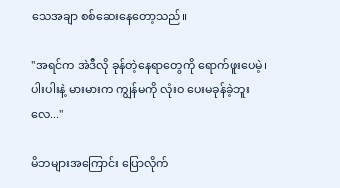သေအချာ စစ်ဆေးနေတော့သည်။

"အရင်က အဲဒီလို ခုန်တဲ့နေရာတွေကို ရောက်ဖူးပေမဲ့၊ ပါးပါးနဲ့ မားမားက ကျွန်မကို လုံးဝ ပေးမခုန်ခဲ့ဘူးလေ..."

မိဘများအကြောင်း ပြောလိုက်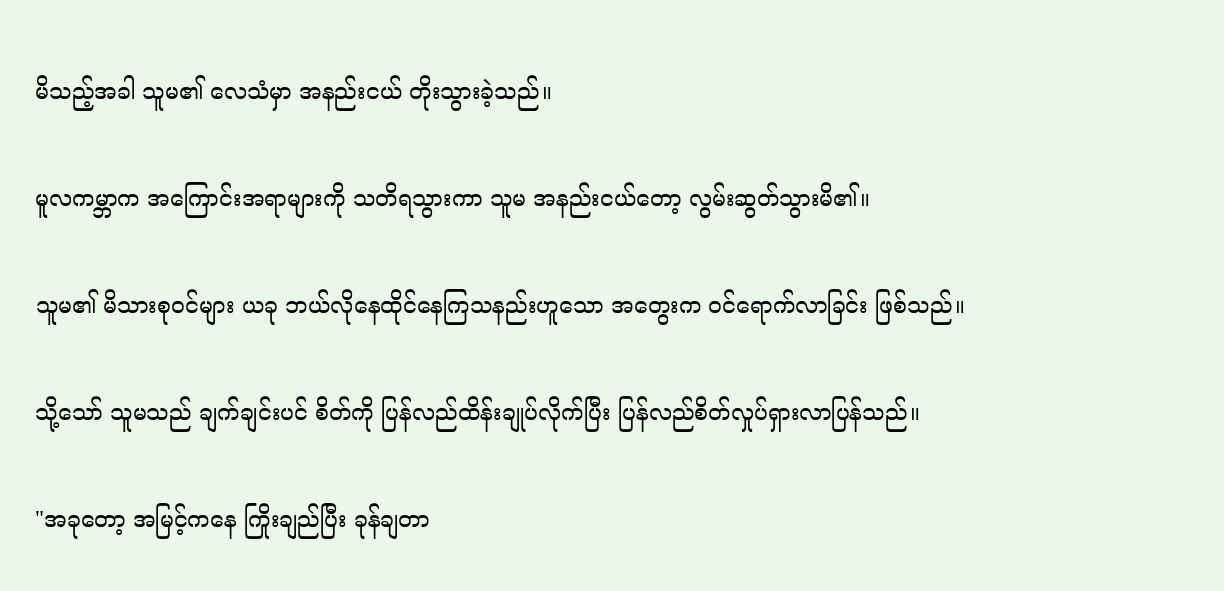မိသည့်အခါ သူမ၏ လေသံမှာ အနည်းငယ် တိုးသွားခဲ့သည်။

မူလကမ္ဘာက အကြောင်းအရာများကို သတိရသွားကာ သူမ အနည်းငယ်တော့ လွမ်းဆွတ်သွားမိ၏။

သူမ၏ မိသားစုဝင်များ ယခု ဘယ်လိုနေထိုင်နေကြသနည်းဟူသော အတွေးက ဝင်ရောက်လာခြင်း ဖြစ်သည်။

သို့သော် သူမသည် ချက်ချင်းပင် စိတ်ကို ပြန်လည်ထိန်းချုပ်လိုက်ပြီး ပြန်လည်စိတ်လှုပ်ရှားလာပြန်သည်။

"အခုတော့ အမြင့်ကနေ ကြိုးချည်ပြီး ခုန်ချတာ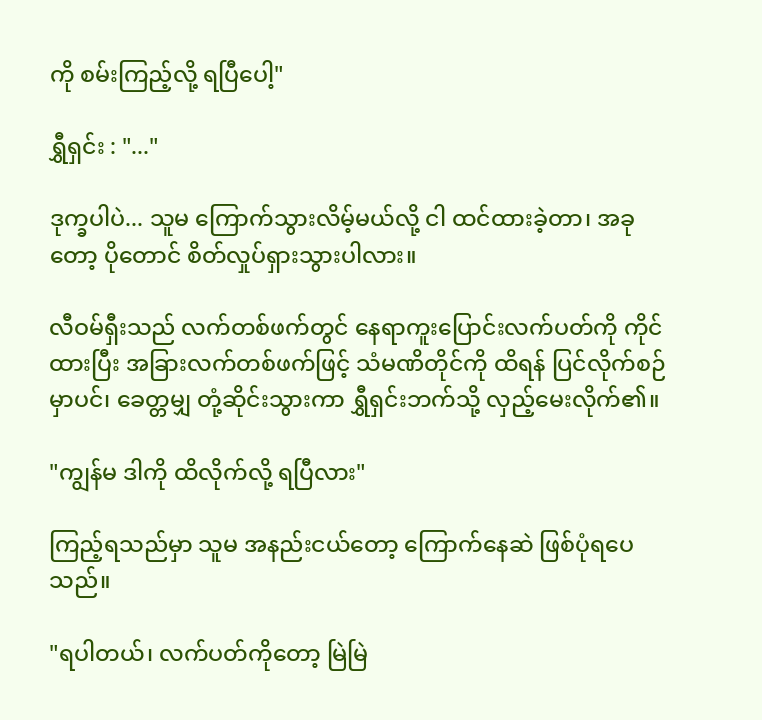ကို စမ်းကြည့်လို့ ရပြီပေါ့"

ရွှီရှင်း : "..."

ဒုက္ခပါပဲ... သူမ ကြောက်သွားလိမ့်မယ်လို့ ငါ ထင်ထားခဲ့တာ၊ အခုတော့ ပိုတောင် စိတ်လှုပ်ရှားသွားပါလား။

လီဝမ်ရှီးသည် လက်တစ်ဖက်တွင် နေရာကူးပြောင်းလက်ပတ်ကို ကိုင်ထားပြီး အခြားလက်တစ်ဖက်ဖြင့် သံမဏိတိုင်ကို ထိရန် ပြင်လိုက်စဉ်မှာပင်၊ ခေတ္တမျှ တုံ့ဆိုင်းသွားကာ ရွှီရှင်းဘက်သို့ လှည့်မေးလိုက်၏။

"ကျွန်မ ဒါကို ထိလိုက်လို့ ရပြီလား"

ကြည့်ရသည်မှာ သူမ အနည်းငယ်တော့ ကြောက်နေဆဲ ဖြစ်ပုံရပေသည်။

"ရပါတယ်၊ လက်ပတ်ကိုတော့ မြဲမြဲ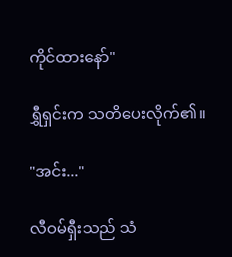ကိုင်ထားနော်"

ရွှီရှင်းက သတိပေးလိုက်၏။

"အင်း..."

လီဝမ်ရှီးသည် သံ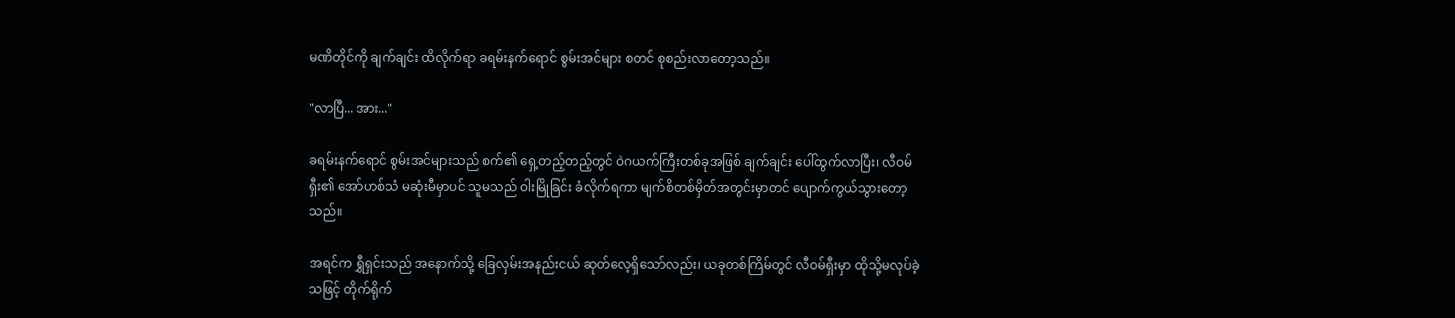မဏိတိုင်ကို ချက်ချင်း ထိလိုက်ရာ ခရမ်းနက်ရောင် စွမ်းအင်များ စတင် စုစည်းလာတော့သည်။

"လာပြီ... အား..."

ခရမ်းနက်ရောင် စွမ်းအင်များသည် စက်၏ ရှေ့တည့်တည့်တွင် ဝဲဂယက်ကြီးတစ်ခုအဖြစ် ချက်ချင်း ပေါ်ထွက်လာပြီး၊ လီဝမ်ရှီး၏ အော်ဟစ်သံ မဆုံးမီမှာပင် သူမသည် ဝါးမြိုခြင်း ခံလိုက်ရကာ မျက်စိတစ်မှိတ်အတွင်းမှာတင် ပျောက်ကွယ်သွားတော့သည်။

အရင်က ရွှီရှင်းသည် အနောက်သို့ ခြေလှမ်းအနည်းငယ် ဆုတ်လေ့ရှိသော်လည်း၊ ယခုတစ်ကြိမ်တွင် လီဝမ်ရှီးမှာ ထိုသို့မလုပ်ခဲ့သဖြင့် တိုက်ရိုက်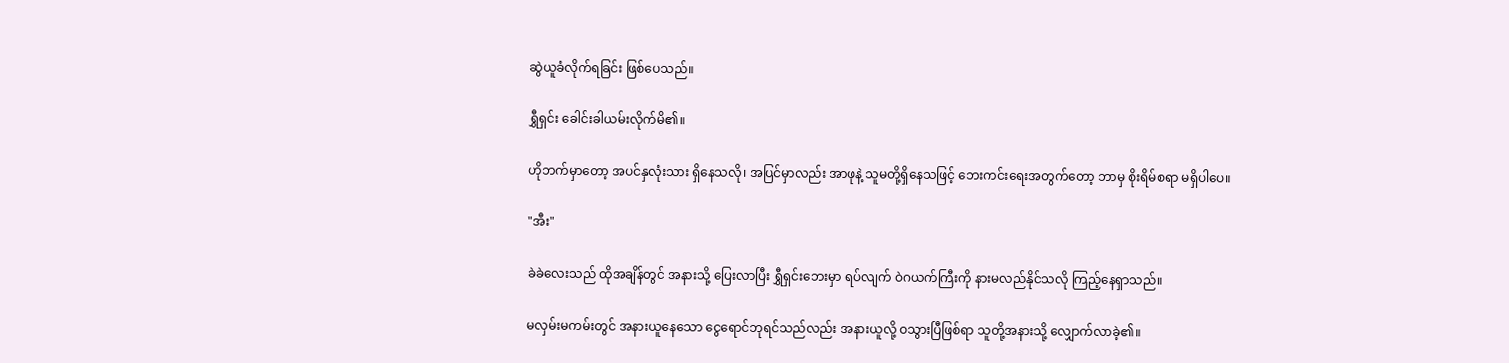ဆွဲယူခံလိုက်ရခြင်း ဖြစ်ပေသည်။

ရွှီရှင်း ခေါင်းခါယမ်းလိုက်မိ၏။

ဟိုဘက်မှာတော့ အပင်နှလုံးသား ရှိနေသလို၊ အပြင်မှာလည်း အာဖုနဲ့ သူမတို့ရှိနေသဖြင့် ဘေးကင်းရေးအတွက်တော့ ဘာမှ စိုးရိမ်စရာ မရှိပါပေ။

"အီး"

ခဲခဲလေးသည် ထိုအချိန်တွင် အနားသို့ ပြေးလာပြီး ရွှီရှင်းဘေးမှာ ရပ်လျက် ဝဲဂယက်ကြီးကို နားမလည်နိုင်သလို ကြည့်နေရှာသည်။

မလှမ်းမကမ်းတွင် အနားယူနေသော ငွေရောင်ဘုရင်သည်လည်း အနားယူလို့ ဝသွားပြီဖြစ်ရာ သူတို့အနားသို့ လျှောက်လာခဲ့၏။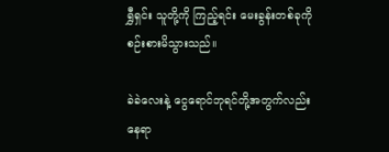ရွှီရှင်း သူတို့ကို ကြည့်ရင်း မေးခွန်းတစ်ခုကို စဉ်းစားမိသွားသည်။

ခဲခဲလေးနဲ့ ငွေရောင်ဘုရင်တို့အတွက်လည်း နေရာ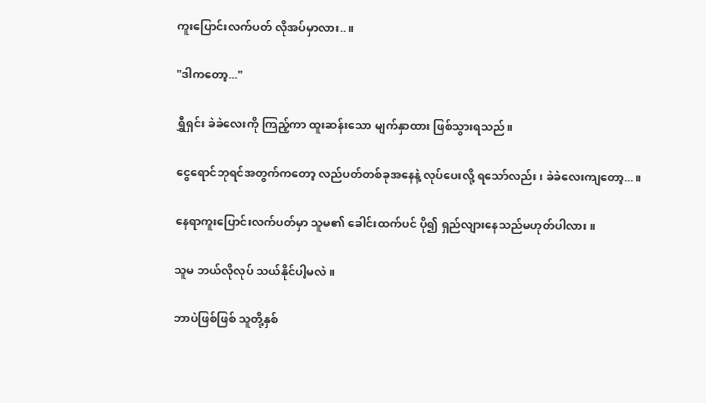ကူးပြောင်းလက်ပတ် လိုအပ်မှာလား..။

"ဒါကတော့..."

ရွှီရှင်း ခဲခဲလေးကို ကြည့်ကာ ထူးဆန်းသော မျက်နှာထား ဖြစ်သွားရသည်။

ငွေရောင်ဘုရင်အတွက်ကတော့ လည်ပတ်တစ်ခုအနေနဲ့ လုပ်ပေးလို့ ရသော်လည်း၊ ခဲခဲလေးကျတော့...။

နေရာကူးပြောင်းလက်ပတ်မှာ သူမ၏ ခေါင်းထက်ပင် ပို၍ ရှည်လျားနေသည်မဟုတ်ပါလား။

သူမ ဘယ်လိုလုပ် သယ်နိုင်ပါ့မလဲ။

ဘာပဲဖြစ်ဖြစ် သူတို့နှစ်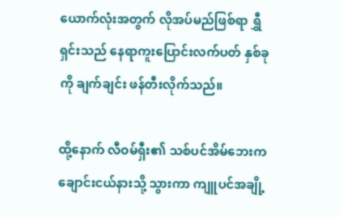ယောက်လုံးအတွက် လိုအပ်မည်ဖြစ်ရာ ရွှီရှင်းသည် နေရာကူးပြောင်းလက်ပတ် နှစ်ခုကို ချက်ချင်း ဖန်တီးလိုက်သည်။

ထို့နောက် လီဝမ်ရှီး၏ သစ်ပင်အိမ်ဘေးက ချောင်းငယ်နားသို့ သွားကာ ကျူပင်အချို့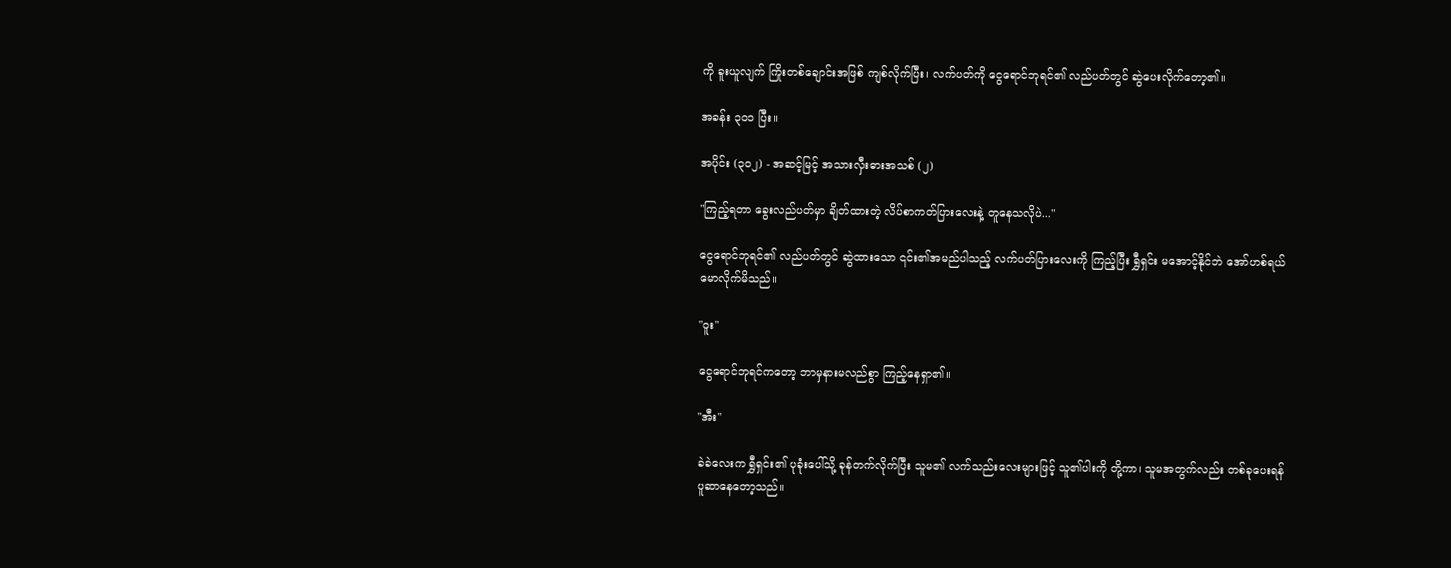ကို ခူးယူလျက် ကြိုးတစ်ချောင်းအဖြစ် ကျစ်လိုက်ပြီး၊ လက်ပတ်ကို ငွေရောင်ဘုရင်၏ လည်ပတ်တွင် ဆွဲပေးလိုက်တော့၏။

အခန်း ၃၀၁ ပြီး။

အပိုင်း (၃၀၂) - အဆင့်မြင့် အသားလှီးဓားအသစ် (၂)

"ကြည့်ရတာ ခွေးလည်ပတ်မှာ ချိတ်ထားတဲ့ လိပ်စာကတ်ပြားလေးနဲ့ တူနေသလိုပဲ..."

ငွေရောင်ဘုရင်၏ လည်ပတ်တွင် ဆွဲထားသော ၎င်း၏အမည်ပါသည့် လက်ပတ်ပြားလေးကို ကြည့်ပြီး ရွှီရှင်း မအောင့်နိုင်ဘဲ အော်ဟစ်ရယ်မောလိုက်မိသည်။

"ဝူး"

ငွေရောင်ဘုရင်ကတော့ ဘာမှနားမလည်စွာ ကြည့်နေရှာ၏။

"အီး"

ခဲခဲလေးက ရွှီရှင်း၏ ပုခုံးပေါ်သို့ ခုန်တက်လိုက်ပြီး သူမ၏ လက်သည်းလေးများဖြင့် သူ၏ပါးကို တို့ကာ၊ သူမအတွက်လည်း တစ်ခုပေးရန် ပူဆာနေတော့သည်။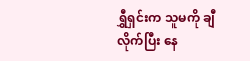ရွှီရှင်းက သူမကို ချီလိုက်ပြီး နေ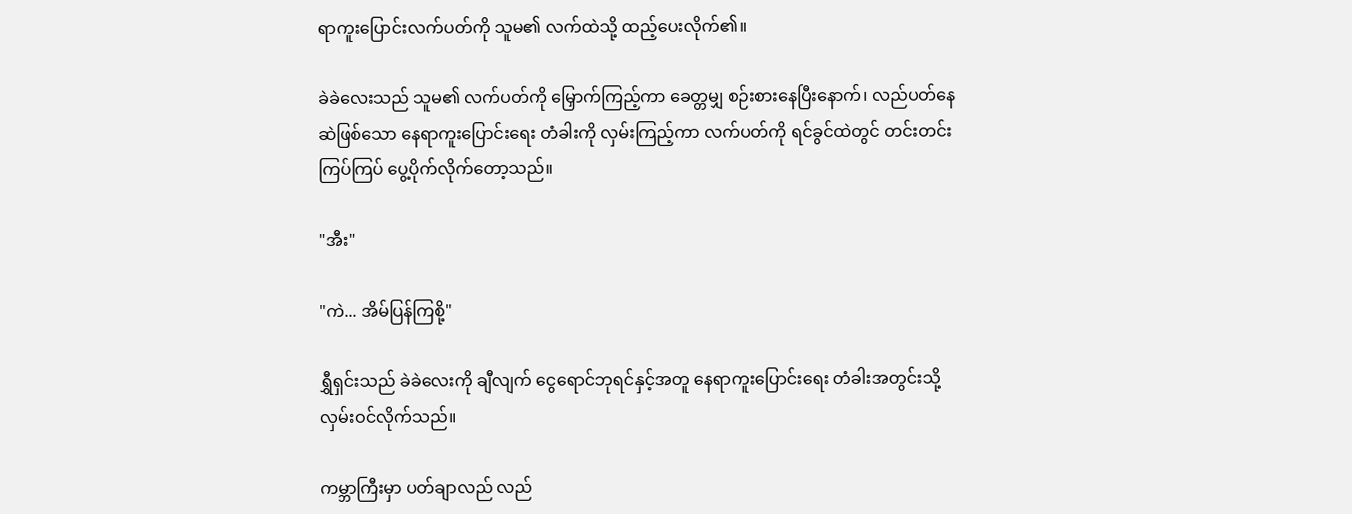ရာကူးပြောင်းလက်ပတ်ကို သူမ၏ လက်ထဲသို့ ထည့်ပေးလိုက်၏။

ခဲခဲလေးသည် သူမ၏ လက်ပတ်ကို မြှောက်ကြည့်ကာ ခေတ္တမျှ စဉ်းစားနေပြီးနောက်၊ လည်ပတ်နေဆဲဖြစ်သော နေရာကူးပြောင်းရေး တံခါးကို လှမ်းကြည့်ကာ လက်ပတ်ကို ရင်ခွင်ထဲတွင် တင်းတင်းကြပ်ကြပ် ပွေ့ပိုက်လိုက်တော့သည်။

"အီး"

"ကဲ... အိမ်ပြန်ကြစို့"

ရွှီရှင်းသည် ခဲခဲလေးကို ချီလျက် ငွေရောင်ဘုရင်နှင့်အတူ နေရာကူးပြောင်းရေး တံခါးအတွင်းသို့ လှမ်းဝင်လိုက်သည်။

ကမ္ဘာကြီးမှာ ပတ်ချာလည် လည်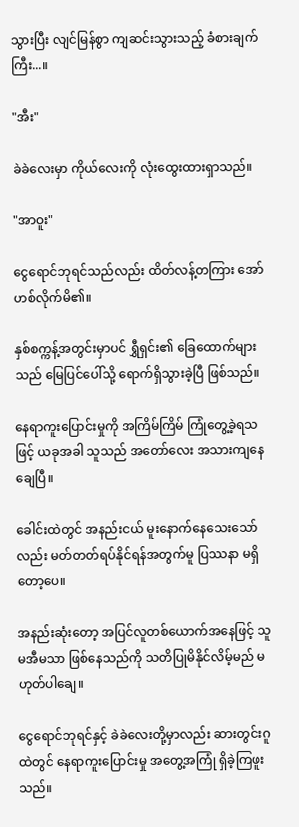သွားပြီး လျင်မြန်စွာ ကျဆင်းသွားသည့် ခံစားချက်ကြီး...။

"အီး"

ခဲခဲလေးမှာ ကိုယ်လေးကို လုံးထွေးထားရှာသည်။

"အာဝူး"

ငွေရောင်ဘုရင်သည်လည်း ထိတ်လန့်တကြား အော်ဟစ်လိုက်မိ၏။

နှစ်စက္ကန့်အတွင်းမှာပင် ရွှီရှင်း၏ ခြေထောက်များသည် မြေပြင်ပေါ်သို့ ရောက်ရှိသွားခဲ့ပြီ ဖြစ်သည်။

နေရာကူးပြောင်းမှုကို အကြိမ်ကြိမ် ကြုံတွေ့ခဲ့ရသဖြင့် ယခုအခါ သူသည် အတော်လေး အသားကျနေချေပြီ။

ခေါင်းထဲတွင် အနည်းငယ် မူးနောက်နေသေးသော်လည်း မတ်တတ်ရပ်နိုင်ရန်အတွက်မူ ပြဿနာ မရှိတော့ပေ။

အနည်းဆုံးတော့ အပြင်လူတစ်ယောက်အနေဖြင့် သူ မအီမသာ ဖြစ်နေသည်ကို သတိပြုမိနိုင်လိမ့်မည် မဟုတ်ပါချေ။

ငွေရောင်ဘုရင်နှင့် ခဲခဲလေးတို့မှာလည်း ဆားတွင်းဂူထဲတွင် နေရာကူးပြောင်းမှု အတွေ့အကြုံ ရှိခဲ့ကြဖူးသည်။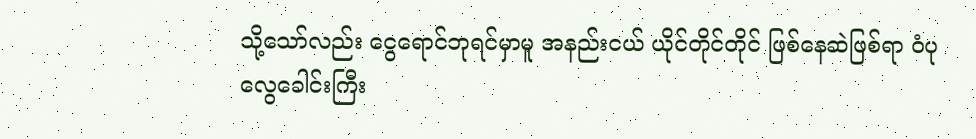သို့သော်လည်း ငွေရောင်ဘုရင်မှာမူ အနည်းငယ် ယိုင်တိုင်တိုင် ဖြစ်နေဆဲဖြစ်ရာ ဝံပုလွေခေါင်းကြီး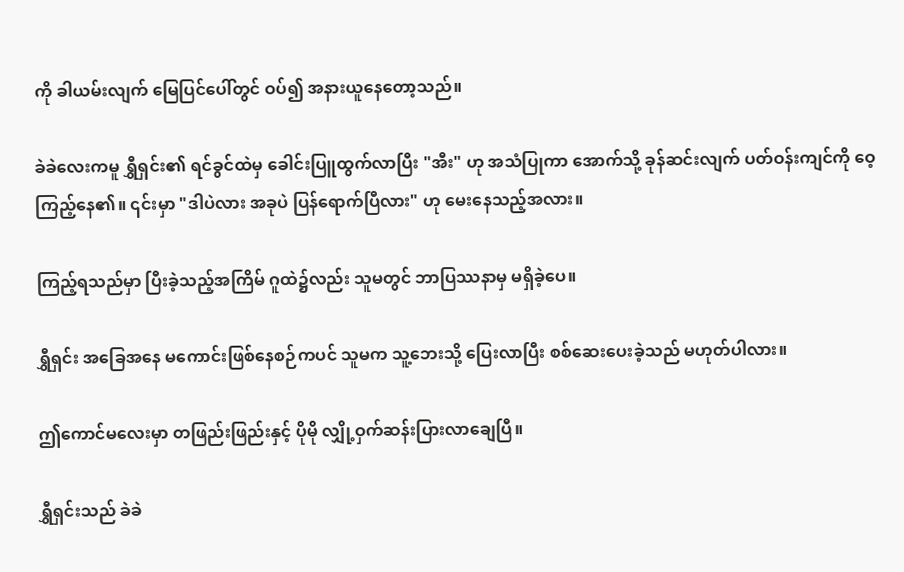ကို ခါယမ်းလျက် မြေပြင်ပေါ်တွင် ဝပ်၍ အနားယူနေတော့သည်။

ခဲခဲလေးကမူ ရွှီရှင်း၏ ရင်ခွင်ထဲမှ ခေါင်းပြူထွက်လာပြီး "အီး" ဟု အသံပြုကာ အောက်သို့ ခုန်ဆင်းလျက် ပတ်ဝန်းကျင်ကို ဝေ့ကြည့်နေ၏။ ၎င်းမှာ "ဒါပဲလား အခုပဲ ပြန်ရောက်ပြီလား" ဟု မေးနေသည့်အလား။

ကြည့်ရသည်မှာ ပြီးခဲ့သည့်အကြိမ် ဂူထဲ၌လည်း သူမတွင် ဘာပြဿနာမှ မရှိခဲ့ပေ။

ရွှီရှင်း အခြေအနေ မကောင်းဖြစ်နေစဉ်ကပင် သူမက သူ့ဘေးသို့ ပြေးလာပြီး စစ်ဆေးပေးခဲ့သည် မဟုတ်ပါလား။

ဤကောင်မလေးမှာ တဖြည်းဖြည်းနှင့် ပိုမို လျှို့ဝှက်ဆန်းပြားလာချေပြီ။

ရွှီရှင်းသည် ခဲခဲ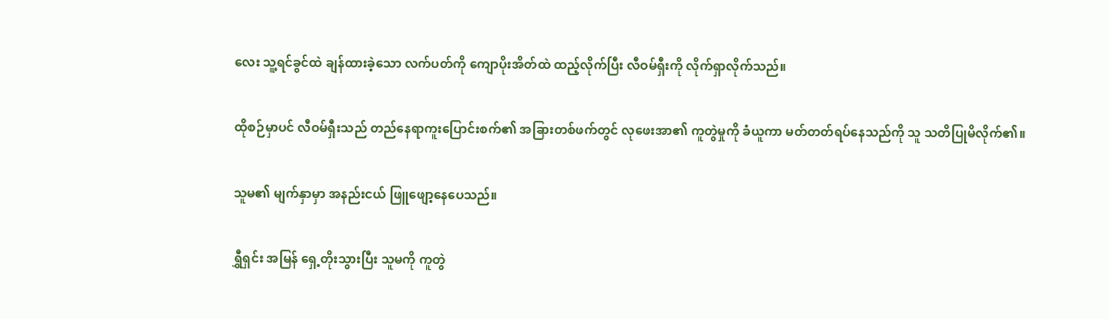လေး သူ့ရင်ခွင်ထဲ ချန်ထားခဲ့သော လက်ပတ်ကို ကျောပိုးအိတ်ထဲ ထည့်လိုက်ပြီး လီဝမ်ရှီးကို လိုက်ရှာလိုက်သည်။

ထိုစဉ်မှာပင် လီဝမ်ရှီးသည် တည်နေရာကူးပြောင်းစက်၏ အခြားတစ်ဖက်တွင် လုဖေးအာ၏ ကူတွဲမှုကို ခံယူကာ မတ်တတ်ရပ်နေသည်ကို သူ သတိပြုမိလိုက်၏။

သူမ၏ မျက်နှာမှာ အနည်းငယ် ဖြူဖျော့နေပေသည်။

ရွှီရှင်း အမြန် ရှေ့တိုးသွားပြီး သူမကို ကူတွဲ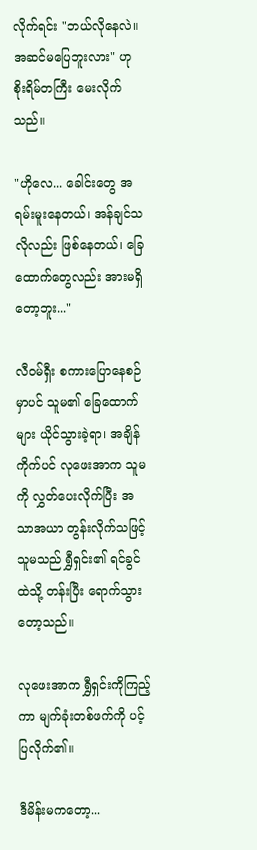လိုက်ရင်း "ဘယ်လိုနေလဲ။ အဆင်မပြေဘူးလား" ဟု စိုးရိမ်တကြီး မေးလိုက်သည်။

"ဟိုလေ... ခေါင်းတွေ အရမ်းမူးနေတယ်၊ အန်ချင်သလိုလည်း ဖြစ်နေတယ်၊ ခြေထောက်တွေလည်း အားမရှိတော့ဘူး..."

လီဝမ်ရှီး စကားပြောနေစဉ်မှာပင် သူမ၏ ခြေထောက်များ ယိုင်သွားခဲ့ရာ၊ အချိန်ကိုက်ပင် လုဖေးအာက သူမကို လွှတ်ပေးလိုက်ပြီး အသာအယာ တွန်းလိုက်သဖြင့် သူမသည် ရွှီရှင်း၏ ရင်ခွင်ထဲသို့ တန်းပြီး ရောက်သွားတော့သည်။

လုဖေးအာက ရွှီရှင်းကိုကြည့်ကာ မျက်ခုံးတစ်ဖက်ကို ပင့်ပြလိုက်၏။

ဒီမိန်းမကတော့...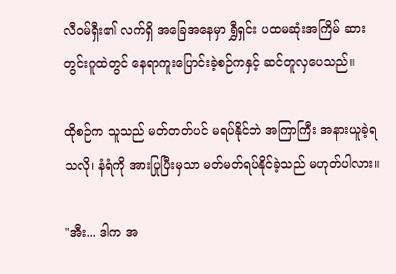လီဝမ်ရှီး၏ လက်ရှိ အခြေအနေမှာ ရွှီရှင်း ပထမဆုံးအကြိမ် ဆားတွင်းဂူထဲတွင် နေရာကူးပြောင်းခဲ့စဉ်ကနှင့် ဆင်တူလှပေသည်။

ထိုစဉ်က သူသည် မတ်တတ်ပင် မရပ်နိုင်ဘဲ အကြာကြီး အနားယူခဲ့ရသလို၊ နံရံကို အားပြုပြီးမှသာ မတ်မတ်ရပ်နိုင်ခဲ့သည် မဟုတ်ပါလား။

"အီး... ဒါက အ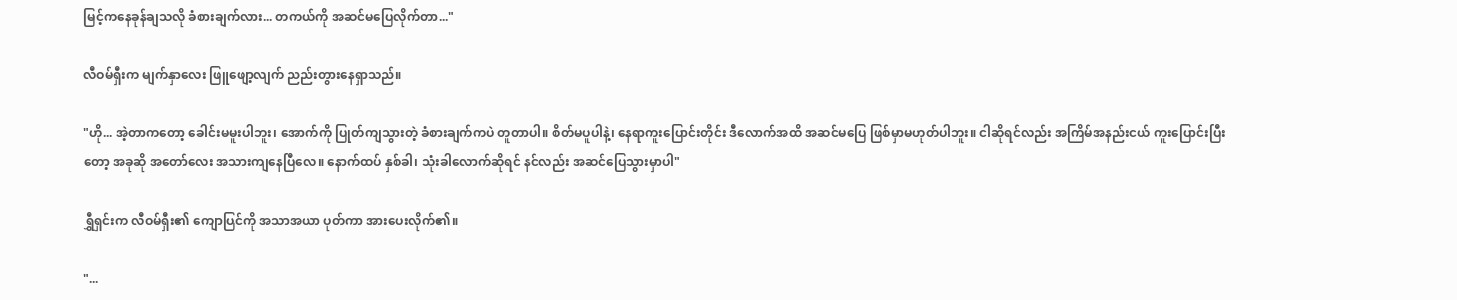မြင့်ကနေခုန်ချသလို ခံစားချက်လား... တကယ်ကို အဆင်မပြေလိုက်တာ..."

လီဝမ်ရှီးက မျက်နှာလေး ဖြူဖျော့လျက် ညည်းတွားနေရှာသည်။

"ဟို... အဲ့တာကတော့ ခေါင်းမမူးပါဘူး၊ အောက်ကို ပြုတ်ကျသွားတဲ့ ခံစားချက်ကပဲ တူတာပါ။ စိတ်မပူပါနဲ့၊ နေရာကူးပြောင်းတိုင်း ဒီလောက်အထိ အဆင်မပြေ ဖြစ်မှာမဟုတ်ပါဘူး။ ငါဆိုရင်လည်း အကြိမ်အနည်းငယ် ကူးပြောင်းပြီးတော့ အခုဆို အတော်လေး အသားကျနေပြီလေ။ နောက်ထပ် နှစ်ခါ၊ သုံးခါလောက်ဆိုရင် နင်လည်း အဆင်ပြေသွားမှာပါ"

ရွှီရှင်းက လီဝမ်ရှီး၏ ကျောပြင်ကို အသာအယာ ပုတ်ကာ အားပေးလိုက်၏။

"...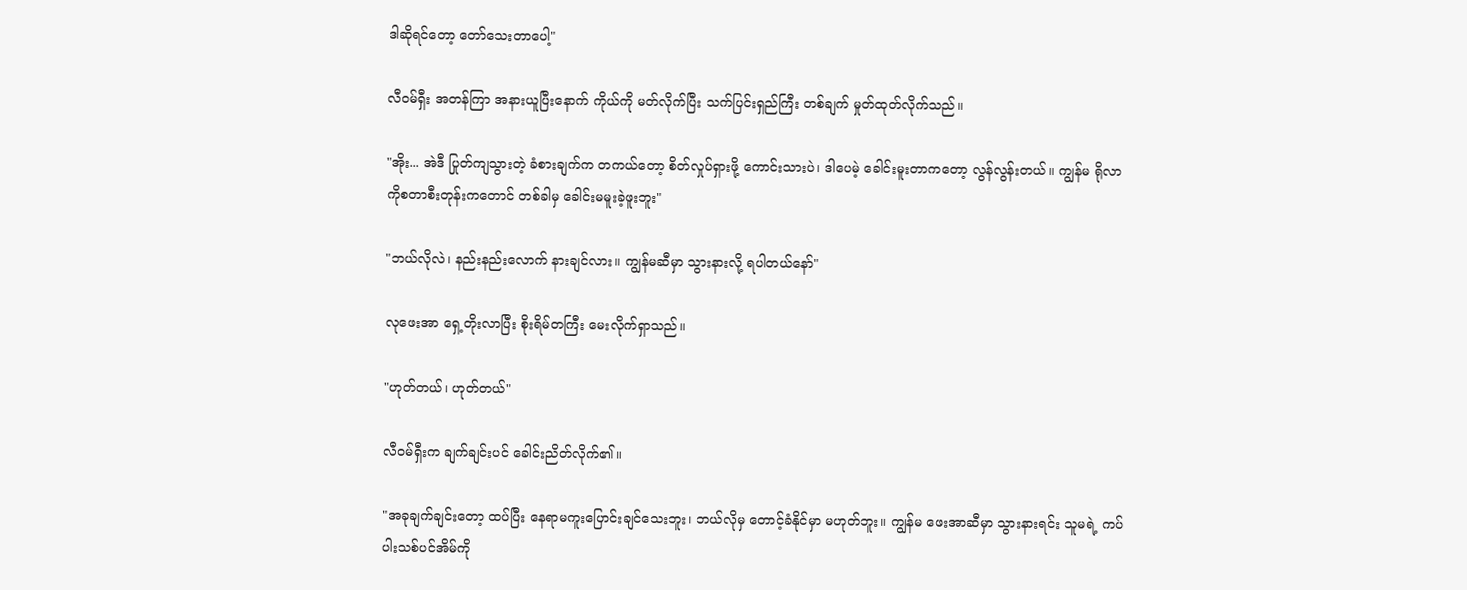ဒါဆိုရင်တော့ တော်သေးတာပေါ့"

လီဝမ်ရှီး အတန်ကြာ အနားယူပြီးနောက် ကိုယ်ကို မတ်လိုက်ပြီး သက်ပြင်းရှည်ကြီး တစ်ချက် မှုတ်ထုတ်လိုက်သည်။

"အိုး... အဲဒီ ပြုတ်ကျသွားတဲ့ ခံစားချက်က တကယ်တော့ စိတ်လှုပ်ရှားဖို့ ကောင်းသားပဲ၊ ဒါပေမဲ့ ခေါင်းမူးတာကတော့ လွန်လွန်းတယ်။ ကျွန်မ ရိုလာကိုစတာစီးတုန်းကတောင် တစ်ခါမှ ခေါင်းမမူးခဲ့ဖူးဘူး"

"ဘယ်လိုလဲ၊ နည်းနည်းလောက် နားချင်လား။ ကျွန်မဆီမှာ သွားနားလို့ ရပါတယ်နော်"

လုဖေးအာ ရှေ့တိုးလာပြီး စိုးရိမ်တကြီး မေးလိုက်ရှာသည်။

"ဟုတ်တယ်၊ ဟုတ်တယ်"

လီဝမ်ရှီးက ချက်ချင်းပင် ခေါင်းညိတ်လိုက်၏။

"အခုချက်ချင်းတော့ ထပ်ပြီး နေရာမကူးပြောင်းချင်သေးဘူး၊ ဘယ်လိုမှ တောင့်ခံနိုင်မှာ မဟုတ်ဘူး။ ကျွန်မ ဖေးအာဆီမှာ သွားနားရင်း သူမရဲ့ ကပ်ပါးသစ်ပင်အိမ်ကို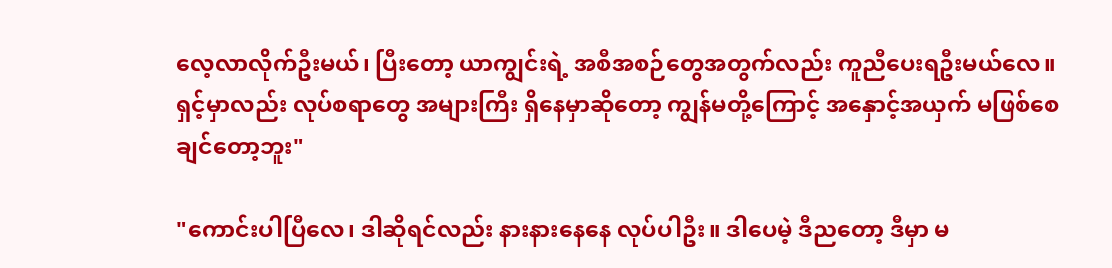လေ့လာလိုက်ဦးမယ်၊ ပြီးတော့ ယာကျွင်းရဲ့ အစီအစဉ်တွေအတွက်လည်း ကူညီပေးရဦးမယ်လေ။ ရှင့်မှာလည်း လုပ်စရာတွေ အများကြီး ရှိနေမှာဆိုတော့ ကျွန်မတို့ကြောင့် အနှောင့်အယှက် မဖြစ်စေချင်တော့ဘူး"

"ကောင်းပါပြီလေ၊ ဒါဆိုရင်လည်း နားနားနေနေ လုပ်ပါဦး။ ဒါပေမဲ့ ဒီညတော့ ဒီမှာ မ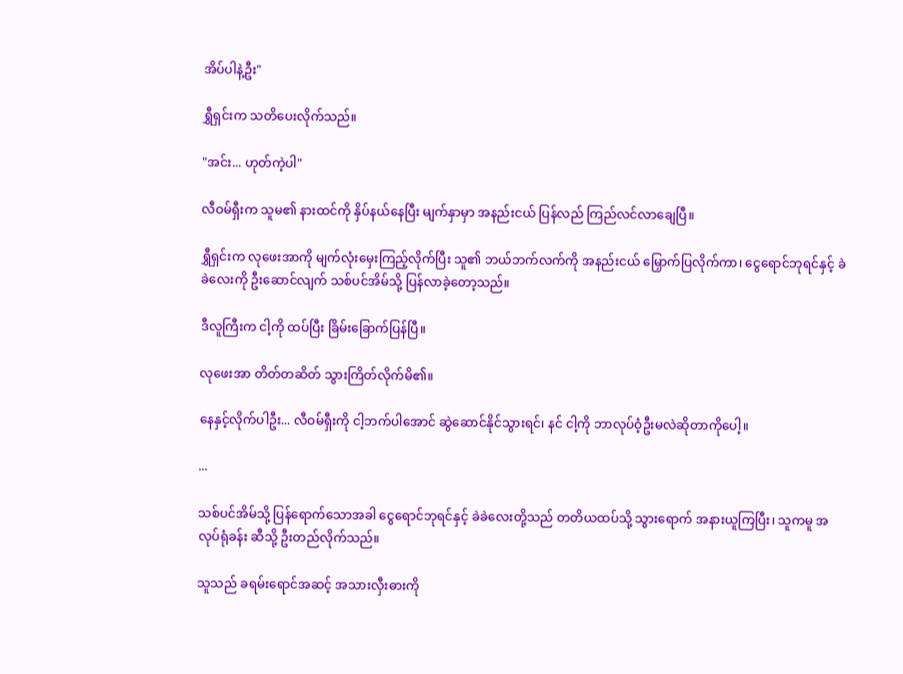အိပ်ပါနဲ့ဦး"

ရွှီရှင်းက သတိပေးလိုက်သည်။

"အင်း... ဟုတ်ကဲ့ပါ"

လီဝမ်ရှီးက သူမ၏ နားထင်ကို နှိပ်နယ်နေပြီး မျက်နှာမှာ အနည်းငယ် ပြန်လည် ကြည်လင်လာချေပြီ။

ရွှီရှင်းက လုဖေးအာကို မျက်လုံးမှေးကြည့်လိုက်ပြီး သူ၏ ဘယ်ဘက်လက်ကို အနည်းငယ် မြှောက်ပြလိုက်ကာ၊ ငွေရောင်ဘုရင်နှင့် ခဲခဲလေးကို ဦးဆောင်လျက် သစ်ပင်အိမ်သို့ ပြန်လာခဲ့တော့သည်။

ဒီလူကြီးက ငါ့ကို ထပ်ပြီး ခြိမ်းခြောက်ပြန်ပြီ။

လုဖေးအာ တိတ်တဆိတ် သွားကြိတ်လိုက်မိ၏။

နေနှင့်လိုက်ပါဦး... လီဝမ်ရှီးကို ငါ့ဘက်ပါအောင် ဆွဲဆောင်နိုင်သွားရင်၊ နင် ငါ့ကို ဘာလုပ်ဝံ့ဦးမလဲဆိုတာကိုပေါ့။

...

သစ်ပင်အိမ်သို့ ပြန်ရောက်သောအခါ ငွေရောင်ဘုရင်နှင့် ခဲခဲလေးတို့သည် တတိယထပ်သို့ သွားရောက် အနားယူကြပြီး၊ သူကမူ အလုပ်ရုံခန်း ဆီသို့ ဦးတည်လိုက်သည်။

သူသည် ခရမ်းရောင်အဆင့် အသားလှီးဓားကို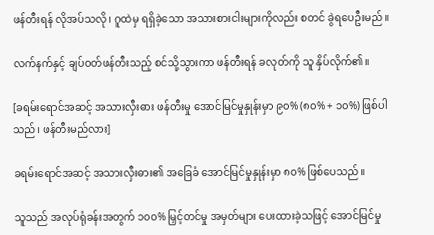ဖန်တီးရန် လိုအပ်သလို၊ ဂူထဲမှ ရရှိခဲ့သော အသားစားငါးများကိုလည်း စတင် ခွဲရပေဦးမည်။

လက်နက်နှင့် ချပ်ဝတ်ဖန်တီးသည့် စင်သို့သွားကာ ဖန်တီးရန် ခလုတ်ကို သူ နှိပ်လိုက်၏။

[ခရမ်းရောင်အဆင့် အသားလှီးဓား ဖန်တီးမှု အောင်မြင်မှုနှုန်းမှာ ၉၀% (၈၀% + ၁၀%) ဖြစ်ပါသည်၊ ဖန်တီးမည်လား]

ခရမ်းရောင်အဆင့် အသားလှီးဓား၏ အခြေခံ အောင်မြင်မှုနှုန်းမှာ ၈၀% ဖြစ်ပေသည်။

သူသည် အလုပ်ရုံခန်းအတွက် ၁၀၀% မြှင့်တင်မှု အမှတ်များ ပေးထားခဲ့သဖြင့် အောင်မြင်မှု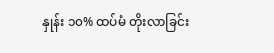နှုန်း ၁၀% ထပ်မံ တိုးလာခြင်း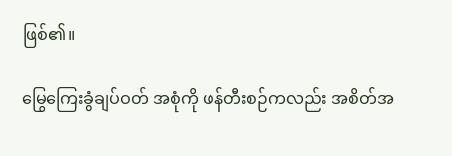ဖြစ်၏။

မြွေကြေးခွံချပ်ဝတ် အစုံကို ဖန်တီးစဉ်ကလည်း အစိတ်အ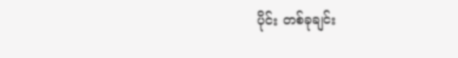ပိုင်း တစ်ခုချင်း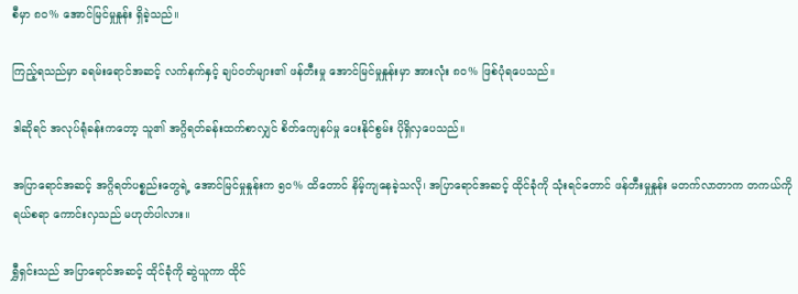စီမှာ ၈၀% အောင်မြင်မှုနှုန်း ရှိခဲ့သည်။

ကြည့်ရသည်မှာ ခရမ်းရောင်အဆင့် လက်နက်နှင့် ချပ်ဝတ်များ၏ ဖန်တီးမှု အောင်မြင်မှုနှုန်းမှာ အားလုံး ၈၀% ဖြစ်ပုံရပေသည်။

ဒါဆိုရင် အလုပ်ရုံခန်းကတော့ သူ၏ အဂ္ဂိရတ်ခန်းထက်စာလျှင် စိတ်ကျေနပ်မှု ပေးနိုင်စွမ်း ပိုရှိလှပေသည်။

အပြာရောင်အဆင့် အဂ္ဂိရတ်ပစ္စည်းတွေရဲ့ အောင်မြင်မှုနှုန်းက ၅၀% ထိတောင် နိမ့်ကျနေခဲ့သလို၊ အပြာရောင်အဆင့် ထိုင်ခုံကို သုံးရင်တောင် ဖန်တီးမှုနှုန်း မတက်လာတာက တကယ်ကို ရယ်စရာ ကောင်းလှသည် မဟုတ်ပါလား။

ရွှီရှင်းသည် အပြာရောင်အဆင့် ထိုင်ခုံကို ဆွဲယူကာ ထိုင်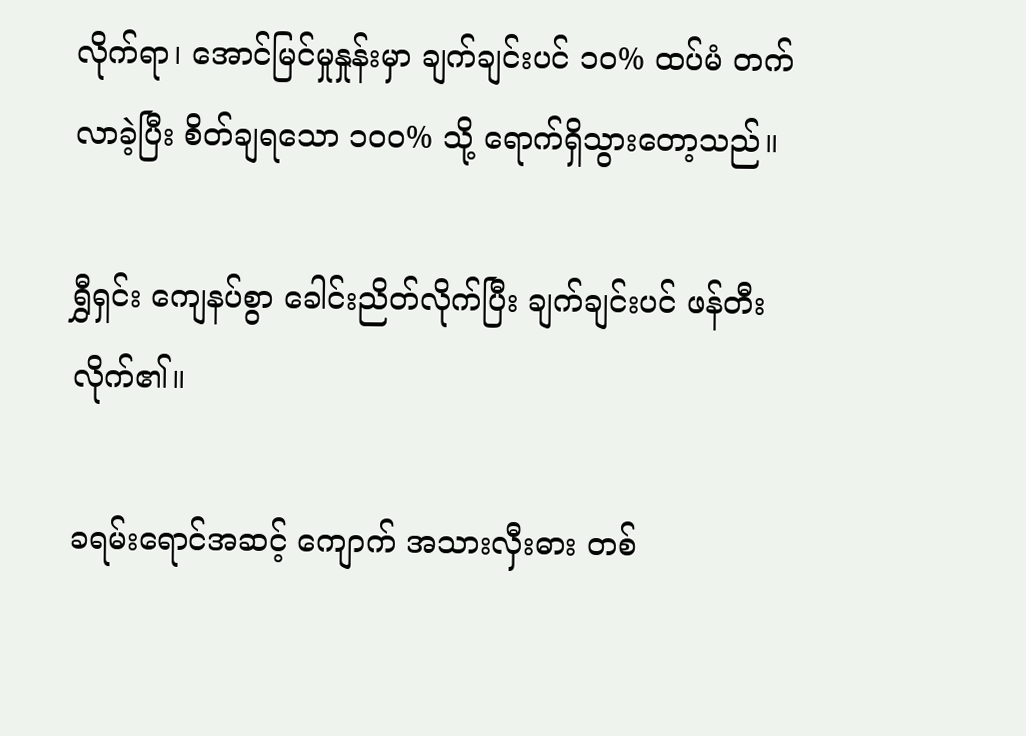လိုက်ရာ၊ အောင်မြင်မှုနှုန်းမှာ ချက်ချင်းပင် ၁၀% ထပ်မံ တက်လာခဲ့ပြီး စိတ်ချရသော ၁၀၀% သို့ ရောက်ရှိသွားတော့သည်။

ရွှီရှင်း ကျေနပ်စွာ ခေါင်းညိတ်လိုက်ပြီး ချက်ချင်းပင် ဖန်တီးလိုက်၏။

ခရမ်းရောင်အဆင့် ကျောက် အသားလှီးဓား တစ်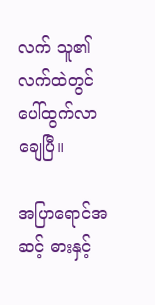လက် သူ၏ လက်ထဲတွင် ပေါ်ထွက်လာချေပြီ။

အပြာရောင်အဆင့် ဓားနှင့်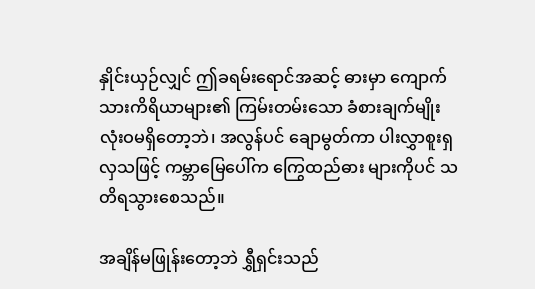နှိုင်းယှဉ်လျှင် ဤခရမ်းရောင်အဆင့် ဓားမှာ ကျောက်သားကိရိယာများ၏ ကြမ်းတမ်းသော ခံစားချက်မျိုး လုံးဝမရှိတော့ဘဲ၊ အလွန်ပင် ချောမွတ်ကာ ပါးလွှာစူးရှလှသဖြင့် ကမ္ဘာမြေပေါ်က ကြွေထည်ဓား များကိုပင် သတိရသွားစေသည်။

အချိန်မဖြုန်းတော့ဘဲ ရွှီရှင်းသည်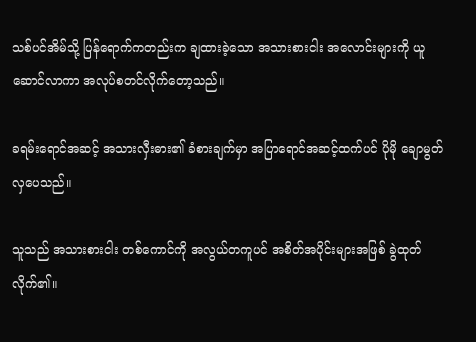သစ်ပင်အိမ်သို့ ပြန်ရောက်ကတည်းက ချထားခဲ့သော အသားစားငါး အလောင်းများကို ယူဆောင်လာကာ အလုပ်စတင်လိုက်တော့သည်။

ခရမ်းရောင်အဆင့် အသားလှီးဓား၏ ခံစားချက်မှာ အပြာရောင်အဆင့်ထက်ပင် ပိုမို ချောမွတ်လှပေသည်။

သူသည် အသားစားငါး တစ်ကောင်ကို အလွယ်တကူပင် အစိတ်အပိုင်းများအဖြစ် ခွဲထုတ်လိုက်၏။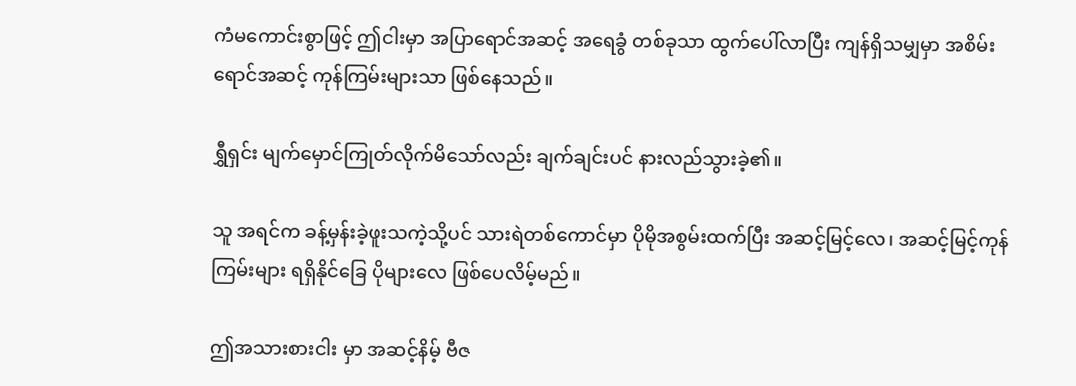ကံမကောင်းစွာဖြင့် ဤငါးမှာ အပြာရောင်အဆင့် အရေခွံ တစ်ခုသာ ထွက်ပေါ်လာပြီး ကျန်ရှိသမျှမှာ အစိမ်းရောင်အဆင့် ကုန်ကြမ်းများသာ ဖြစ်နေသည်။

ရွှီရှင်း မျက်မှောင်ကြုတ်လိုက်မိသော်လည်း ချက်ချင်းပင် နားလည်သွားခဲ့၏။

သူ အရင်က ခန့်မှန်းခဲ့ဖူးသကဲ့သို့ပင် သားရဲတစ်ကောင်မှာ ပိုမိုအစွမ်းထက်ပြီး အဆင့်မြင့်လေ၊ အဆင့်မြင့်ကုန်ကြမ်းများ ရရှိနိုင်ခြေ ပိုများလေ ဖြစ်ပေလိမ့်မည်။

ဤအသားစားငါး မှာ အဆင့်နိမ့် ဗီဇ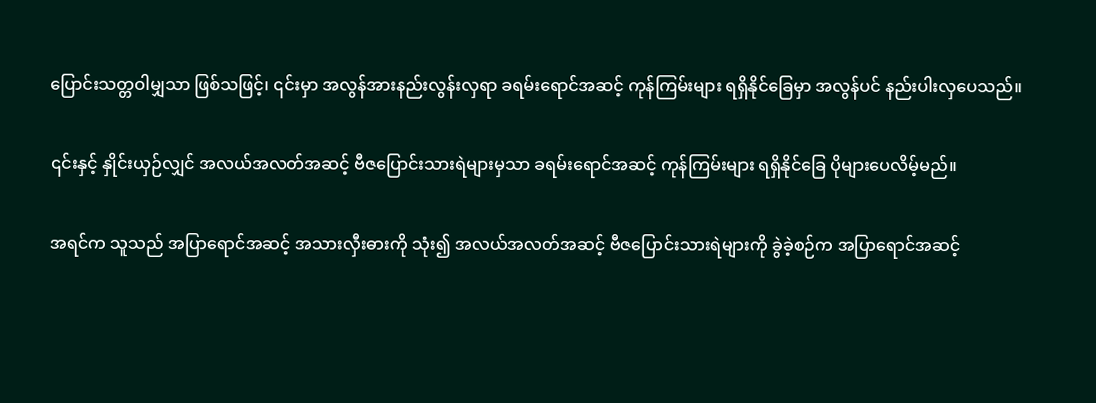ပြောင်းသတ္တဝါမျှသာ ဖြစ်သဖြင့်၊ ၎င်းမှာ အလွန်အားနည်းလွန်းလှရာ ခရမ်းရောင်အဆင့် ကုန်ကြမ်းများ ရရှိနိုင်ခြေမှာ အလွန်ပင် နည်းပါးလှပေသည်။

၎င်းနှင့် နှိုင်းယှဉ်လျှင် အလယ်အလတ်အဆင့် ဗီဇပြောင်းသားရဲများမှသာ ခရမ်းရောင်အဆင့် ကုန်ကြမ်းများ ရရှိနိုင်ခြေ ပိုများပေလိမ့်မည်။

အရင်က သူသည် အပြာရောင်အဆင့် အသားလှီးဓားကို သုံး၍ အလယ်အလတ်အဆင့် ဗီဇပြောင်းသားရဲများကို ခွဲခဲ့စဉ်က အပြာရောင်အဆင့်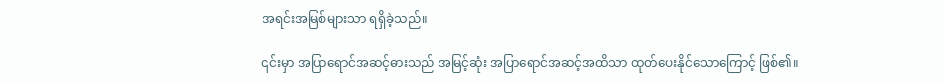အရင်းအမြစ်များသာ ရရှိခဲ့သည်။

၎င်းမှာ အပြာရောင်အဆင့်ဓားသည် အမြင့်ဆုံး အပြာရောင်အဆင့်အထိသာ ထုတ်ပေးနိုင်သောကြောင့် ဖြစ်၏။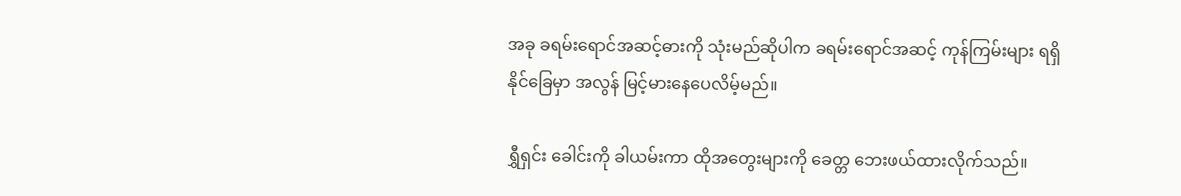အခု ခရမ်းရောင်အဆင့်ဓားကို သုံးမည်ဆိုပါက ခရမ်းရောင်အဆင့် ကုန်ကြမ်းများ ရရှိနိုင်ခြေမှာ အလွန် မြင့်မားနေပေလိမ့်မည်။

ရွှီရှင်း ခေါင်းကို ခါယမ်းကာ ထိုအတွေးများကို ခေတ္တ ဘေးဖယ်ထားလိုက်သည်။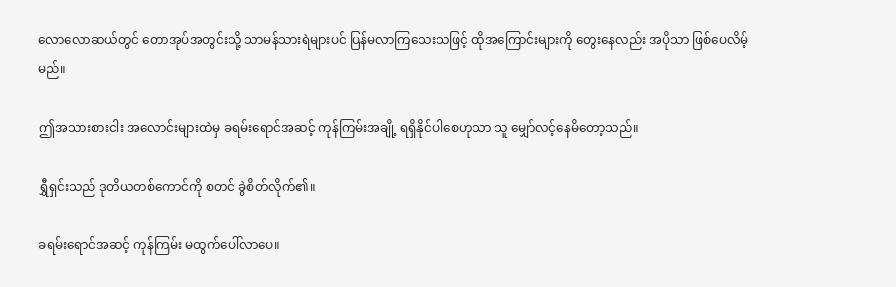လောလောဆယ်တွင် တောအုပ်အတွင်းသို့ သာမန်သားရဲများပင် ပြန်မလာကြသေးသဖြင့် ထိုအကြောင်းများကို တွေးနေလည်း အပိုသာ ဖြစ်ပေလိမ့်မည်။

ဤအသားစားငါး အလောင်းများထဲမှ ခရမ်းရောင်အဆင့် ကုန်ကြမ်းအချို့ ရရှိနိုင်ပါစေဟုသာ သူ မျှော်လင့်နေမိတော့သည်။

ရွှီရှင်းသည် ဒုတိယတစ်ကောင်ကို စတင် ခွဲစိတ်လိုက်၏။

ခရမ်းရောင်အဆင့် ကုန်ကြမ်း မထွက်ပေါ်လာပေ။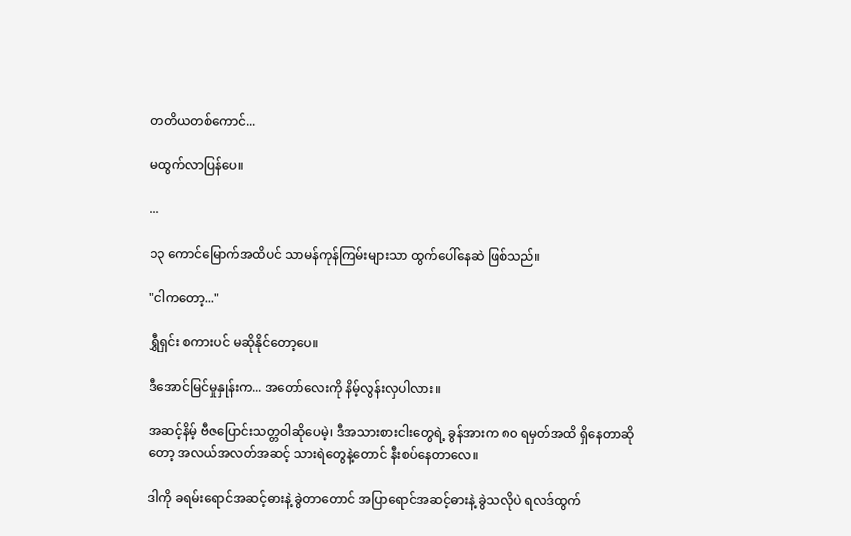တတိယတစ်ကောင်...

မထွက်လာပြန်ပေ။

...

၁၃ ကောင်မြောက်အထိပင် သာမန်ကုန်ကြမ်းများသာ ထွက်ပေါ်နေဆဲ ဖြစ်သည်။

"ငါကတော့..."

ရွှီရှင်း စကားပင် မဆိုနိုင်တော့ပေ။

ဒီအောင်မြင်မှုနှုန်းက... အတော်လေးကို နိမ့်လွန်းလှပါလား။

အဆင့်နိမ့် ဗီဇပြောင်းသတ္တဝါဆိုပေမဲ့၊ ဒီအသားစားငါးတွေရဲ့ ခွန်အားက ၈၀ ရမှတ်အထိ ရှိနေတာဆိုတော့ အလယ်အလတ်အဆင့် သားရဲတွေနဲ့တောင် နီးစပ်နေတာလေ။

ဒါကို ခရမ်းရောင်အဆင့်ဓားနဲ့ ခွဲတာတောင် အပြာရောင်အဆင့်ဓားနဲ့ ခွဲသလိုပဲ ရလဒ်ထွက်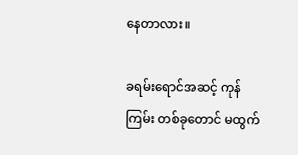နေတာလား။

ခရမ်းရောင်အဆင့် ကုန်ကြမ်း တစ်ခုတောင် မထွက်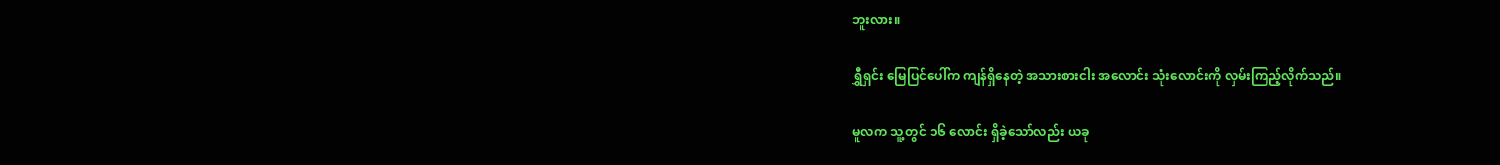ဘူးလား။

ရွှီရှင်း မြေပြင်ပေါ်က ကျန်ရှိနေတဲ့ အသားစားငါး အလောင်း သုံးလောင်းကို လှမ်းကြည့်လိုက်သည်။

မူလက သူ့တွင် ၁၆ လောင်း ရှိခဲ့သော်လည်း ယခု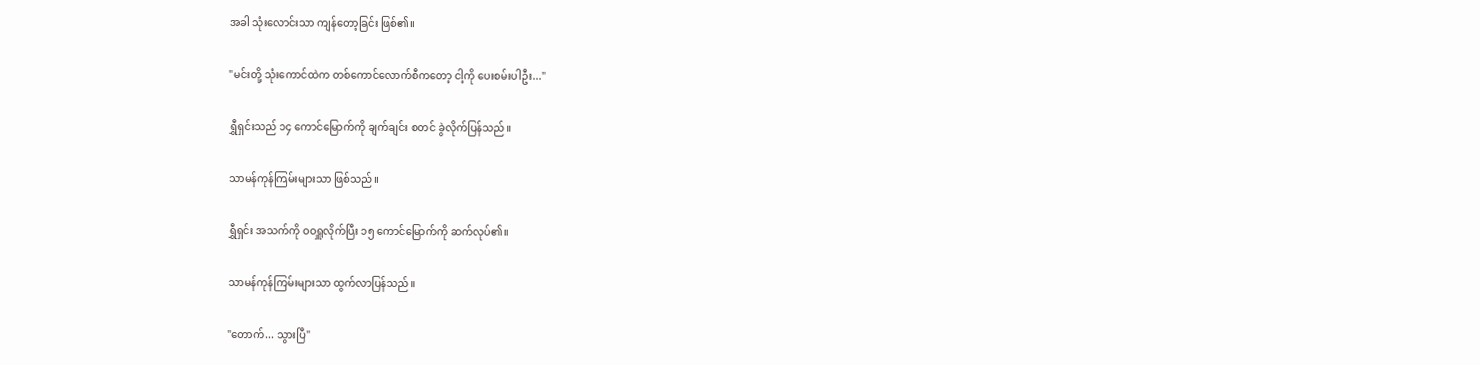အခါ သုံးလောင်းသာ ကျန်တော့ခြင်း ဖြစ်၏။

"မင်းတို့ သုံးကောင်ထဲက တစ်ကောင်လောက်စီကတော့ ငါ့ကို ပေးစမ်းပါဦး..."

ရွှီရှင်းသည် ၁၄ ကောင်မြောက်ကို ချက်ချင်း စတင် ခွဲလိုက်ပြန်သည်။

သာမန်ကုန်ကြမ်းများသာ ဖြစ်သည်။

ရွှီရှင်း အသက်ကို ဝဝရှူလိုက်ပြီး ၁၅ ကောင်မြောက်ကို ဆက်လုပ်၏။

သာမန်ကုန်ကြမ်းများသာ ထွက်လာပြန်သည်။

"တောက်... သွားပြီ"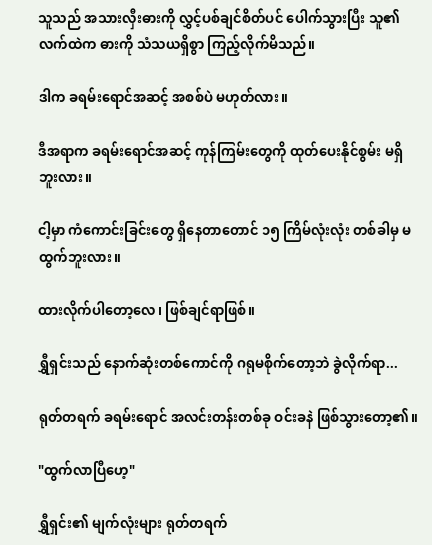သူသည် အသားလှီးဓားကို လွှင့်ပစ်ချင်စိတ်ပင် ပေါက်သွားပြီး သူ၏ လက်ထဲက ဓားကို သံသယရှိစွာ ကြည့်လိုက်မိသည်။

ဒါက ခရမ်းရောင်အဆင့် အစစ်ပဲ မဟုတ်လား။

ဒီအရာက ခရမ်းရောင်အဆင့် ကုန်ကြမ်းတွေကို ထုတ်ပေးနိုင်စွမ်း မရှိဘူးလား။

ငါ့မှာ ကံကောင်းခြင်းတွေ ရှိနေတာတောင် ၁၅ ကြိမ်လုံးလုံး တစ်ခါမှ မထွက်ဘူးလား။

ထားလိုက်ပါတော့လေ၊ ဖြစ်ချင်ရာဖြစ်။

ရွှီရှင်းသည် နောက်ဆုံးတစ်ကောင်ကို ဂရုမစိုက်တော့ဘဲ ခွဲလိုက်ရာ...

ရုတ်တရက် ခရမ်းရောင် အလင်းတန်းတစ်ခု ဝင်းခနဲ ဖြစ်သွားတော့၏။

"ထွက်လာပြီဟေ့"

ရွှီရှင်း၏ မျက်လုံးများ ရုတ်တရက်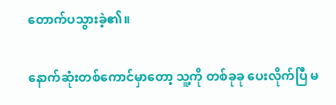တောက်ပသွားခဲ့၏။

နောက်ဆုံးတစ်ကောင်မှာတော့ သူ့ကို တစ်ခုခု ပေးလိုက်ပြီ မ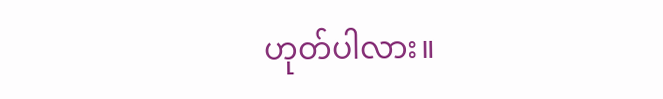ဟုတ်ပါလား။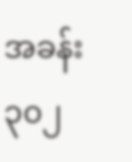အခန်း ၃၀၂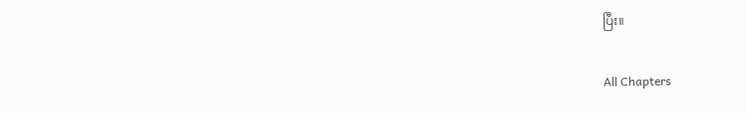ပြီး။

All Chapters